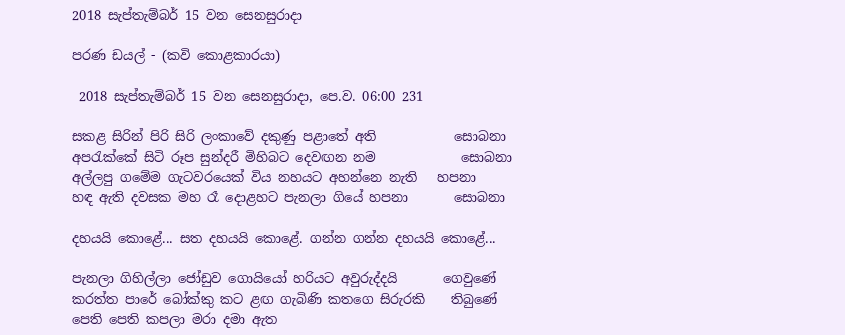2018 සැප්තැම්බර් 15 වන සෙනසුරාදා

පරණ ඩයල් - (කවි කොළකාරයා)

 2018 සැප්තැම්බර් 15 වන සෙනසුරාදා, පෙ.ව. 06:00 231

සකළ සිරින් පිරි සිරි ලංකාවේ දකුණු පළාතේ අති            සොබනා
අපරැක්කේ සිටි රූප සුන්දරී මිහිබට දෙවඟන නම             සොබනා
අල්ලපු ගමේම ගැටවරයෙක් විය නහයට අහන්නෙ නැති   හපනා
හඳ ඇති දවසක මහ රෑ දොළහට පැනලා ගියේ හපනා       සොබනා

දහයයි කොළේ... සත දහයයි කොළේ. ගන්න ගන්න දහයයි කොළේ...

පැනලා ගිහිල්ලා ජෝඩුව ගොයියෝ හරියට අවුරුද්දයි       ගෙවුණේ
කරත්ත පාරේ බෝක්කු කට ළඟ ගැබිණි කතගෙ සිරුරකි    තිබුණේ
පෙති පෙති කපලා මරා දමා ඇත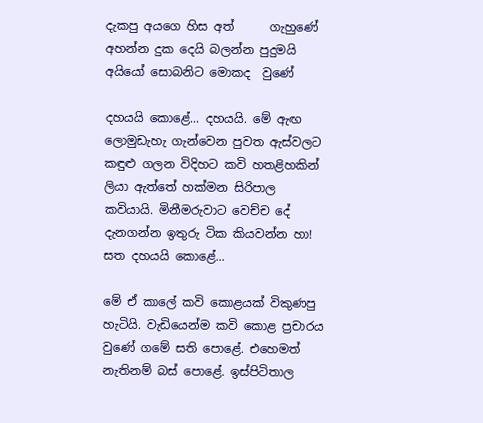දැකපු අයගෙ හිස අත්      ගැහුණේ
අහන්න දුක දෙයි බලන්න පුදුමයි අයියෝ සොබනිට මොකද  වුණේ

දහයයි කොළේ... දහයයි. මේ ඇඟ ලොමුඩැහැ ගැන්වෙන පුවත ඇස්වලට කඳුළු ගලන විදිහට කවි හතළිහකින් ලියා ඇත්තේ හක්මන සිරිපාල කවියායි. මිනීමරුවාට වෙච්ච දේ දැනගන්න ඉතුරු ටික කියවන්න හා! සත දහයයි කොළේ...

මේ ඒ කාලේ කවි කොළයක් විකුණපු හැටියි. වැඩියෙන්ම කවි කොළ ප්‍රචාරය වුණේ ගමේ සති පොළේ. එහෙමත් නැතිනම් බස් පොළේ. ඉස්පිටිතාල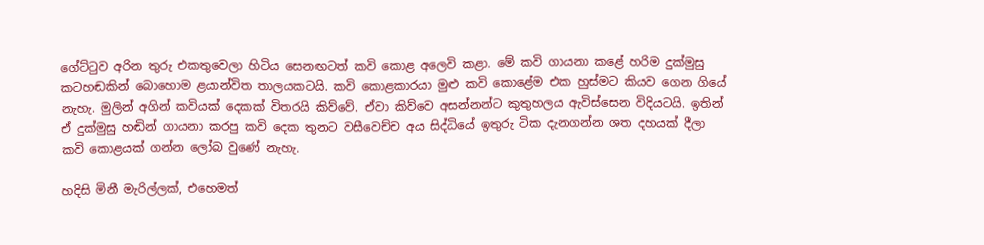ගේට්ටුව අරින තුරු එකතුවෙලා හිටිය සෙනඟටත් කවි කොළ අලෙවි කළා. මේ කවි ගායනා කළේ හරිම දුක්මුසු කටහඬකින් බොහොම ළයාන්විත තාලයකටයි. කවි කොළකාරයා මුළු කවි කොළේම එක හුස්මට කියව ගෙන ගියේ නැහැ. මුලින් අගින් කවියක් දෙකක් විතරයි කිව්වේ. ඒවා කිව්වෙ අසන්නන්ට කුතුහලය ඇවිස්සෙන විදියටයි. ඉතින් ඒ දුක්මුසු හඬින් ගායනා කරපු කවි දෙක තුනට වසීවෙච්ච අය සිද්ධියේ ඉතුරු ටික දැනගන්න ශත දහයක් දීලා කවි කොළයක් ගන්න ලෝබ වුණේ නැහැ.

හදිසි මිනී මැරිල්ලක්, එහෙමත්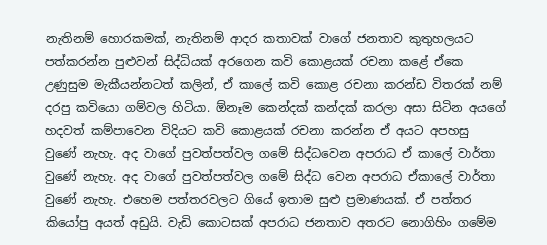නැතිනම් හොරකමක්, නැතිනම් ආදර කතාවක් වාගේ ජනතාව කුතුහලයට පත්කරන්න පුළුවන් සිද්ධියක් අරගෙන කවි කොළයක් රචනා කළේ ඒකෙ උණුසුම මැකීයන්නටත් කලින්, ඒ කාලේ කවි කොළ රචනා කරන්ඩ විතරක් නම් දරපු කවියො ගම්වල හිටියා. ඕනෑම කෙන්දක් කන්දක් කරලා අසා සිටින අයගේ හදවත් කම්පාවෙන විදියට කවි කොළයක් රචනා කරන්න ඒ අයට අපහසු වුණේ නැහැ. අද වාගේ පුවත්පත්වල ගමේ සිද්ධවෙන අපරාධ ඒ කාලේ වාර්තා වුණේ නැහැ. අද වාගේ පුවත්පත්වල ගමේ සිද්ධ වෙන අපරාධ ඒකාලේ වාර්තා වුණේ නැහැ. එහෙම පත්තරවලට ගියේ ඉතාම සුළු ප්‍රමාණයක්. ඒ පත්තර කියෝපු අයත් අඩුයි. වැඩි කොටසක් අපරාධ ජනතාව අතරට නොගිහිං ගමේම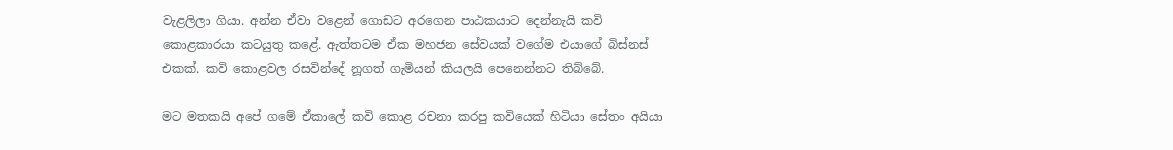වැළලිලා ගියා. අන්න ඒවා වළෙන් ගොඩට අරගෙන පාඨකයාට දෙන්නැයි කවි කොළකාරයා කටයුතු කළේ. ඇත්තටම ඒක මහජන සේවයක් වගේම එයාගේ බිස්නස් එකක්. කවි කොළවල රසවින්දේ නූගත් ගැමියන් කියලයි පෙනෙන්නට තිබ්බේ.

මට මතකයි අපේ ගමේ ඒකාලේ කවි කොළ රචනා කරපු කවියෙක් හිටියා සේතං අයියා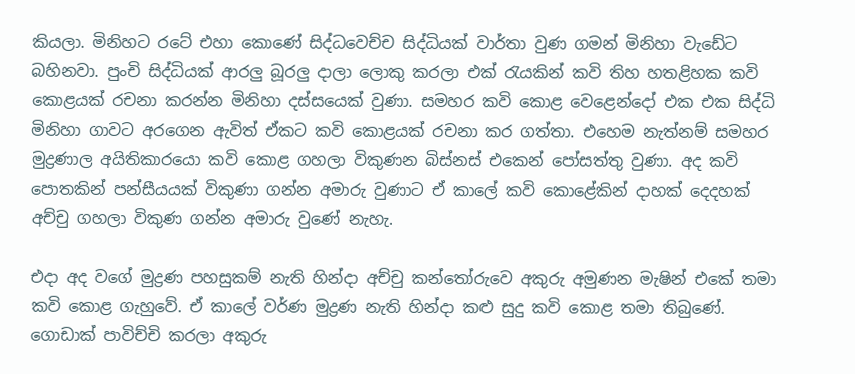කියලා. මිනිහට රටේ එහා කොණේ සිද්ධවෙච්ච සිද්ධියක් වාර්තා වුණ ගමන් මිනිහා වැඩේට බහිනවා. පුංචි සිද්ධියක් ආරලු බූරලු දාලා ලොකු කරලා එක් රැයකින් කවි තිහ හතළිහක කවි කොළයක් රචනා කරන්න මිනිහා දස්සයෙක් වුණා. සමහර කවි කොළ වෙළෙන්දෝ එක එක සිද්ධි මිනිහා ගාවට අරගෙන ඇවිත් ඒකට කවි කොළයක් රචනා කර ගත්තා. එහෙම නැත්නම් සමහර මුද්‍රණාල අයිතිකාරයො කවි කොළ ගහලා විකුණන බිස්නස් එකෙන් පෝසත්තු වුණා. අද කවි පොතකින් පන්සීයයක් විකුණා ගන්න අමාරු වුණාට ඒ කාලේ කවි කොළේකින් දාහක් දෙදහක් අච්චු ගහලා විකුණ ගන්න අමාරු වුණේ නැහැ.

එදා අද වගේ මුද්‍රණ පහසුකම් නැති හින්දා අච්චු කන්තෝරුවෙ අකුරු අමුණන මැෂින් එකේ තමා කවි කොළ ගැහුවේ. ඒ කාලේ වර්ණ මුද්‍රණ නැති හින්දා කළු සුදු කවි කොළ තමා තිබුණේ. ගොඩාක් පාවිච්චි කරලා අකුරු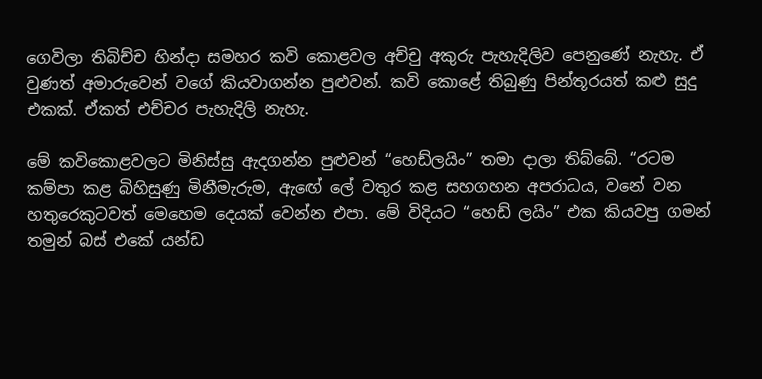ගෙවිලා තිබිච්ච හින්දා සමහර කවි කොළවල අච්චු අකුරු පැහැදිලිව පෙනුණේ නැහැ. ඒ වුණත් අමාරුවෙන් වගේ කියවාගන්න පුළුවන්. කවි කොළේ තිබුණු පින්තූරයත් කළු සුදු එකක්. ඒකත් එච්චර පැහැදිලි නැහැ.

මේ කවිකොළවලට මිනිස්සු ඇදගන්න පුළුවන් “හෙඩ්ලයිං” තමා දාලා තිබ්බේ. “රටම කම්පා කළ බිහිසුණු මිනීමැරුම, ඇඟේ ලේ වතුර කළ සහගහන අපරාධය, වනේ වන හතුරෙකුටවත් මෙහෙම දෙයක් වෙන්න එපා. මේ විදියට “හෙඩ් ලයිං” එක කියවපු ගමන් තමුන් බස් එකේ යන්ඩ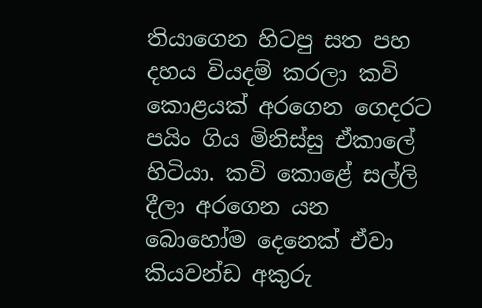තියාගෙන හිටපු සත පහ දහය වියදම් කරලා කවි කොළයක් අරගෙන ගෙදරට පයිං ගිය මිනිස්සු ඒකාලේ හිටියා. කවි කොළේ සල්ලි දීලා අරගෙන යන බොහෝම දෙනෙක් ඒවා කියවන්ඩ අකුරු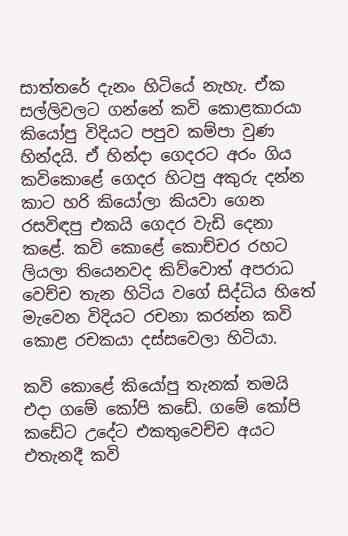සාත්තරේ දැනං හිටියේ නැහැ. ඒක සල්ලිවලට ගන්නේ කවි කොළකාරයා කියෝපු විදියට පපුව කම්පා වුණ හින්දයි. ඒ හින්දා ගෙදරට අරං ගිය කවිකොළේ ගෙදර හිටපු අකුරු දන්න කාට හරි කියෝලා කියවා ගෙන රසවිඳපු එකයි ගෙදර වැඩි දෙනා කළේ. කවි කොළේ කොච්චර රහට ලියලා තියෙනවද කිව්වොත් අපරාධ වෙච්ච තැන හිටිය වගේ සිද්ධිය හිතේ මැවෙන විදියට රචනා කරන්න කවි කොළ රචකයා දස්සවෙලා හිටියා.

කවි කොළේ කියෝපු තැනක් තමයි එදා ගමේ කෝපි කඩේ. ගමේ කෝපි කඩේට උදේට එකතුවෙච්ච අයට එතැනදී කවි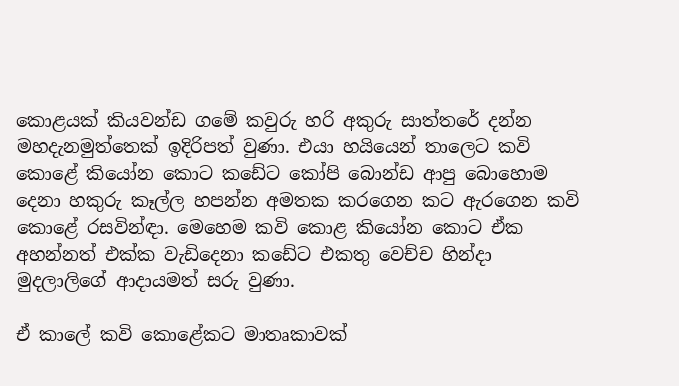කොළයක් කියවන්ඩ ගමේ කවුරු හරි අකුරු සාත්තරේ දන්න මහදැනමුත්තෙක් ඉදිරිපත් වුණා. එයා හයියෙන් තාලෙට කවි කොළේ කියෝන කොට කඩේට කෝපි බොන්ඩ ආපු බොහොම දෙනා හකුරු කෑල්ල හපන්න අමතක කරගෙන කට ඇරගෙන කවි කොළේ රසවින්ඳා. මෙහෙම කවි කොළ කියෝන කොට ඒක අහන්නත් එක්ක වැඩිදෙනා කඩේට එකතු වෙච්ච හින්දා මුදලාලිගේ ආදායමත් සරු වුණා.

ඒ කාලේ කවි කොළේකට මාතෘකාවක්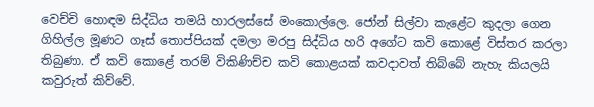වෙච්චි හොඳම සිද්ධිය තමයි හාරලස්සේ මංකොල්ලෙ. ජෝන් සිල්වා කැළේට කුදලා ගෙන ගිහිල්ල මූණට ගෑස් තොප්පියක් දමලා මරපු සිද්ධිය හරි අගේට කවි කොළේ විස්තර කරලා තිබුණා. ඒ කවි කොළේ තරම් විකිණිච්ච කවි කොළයක් කවදාවත් තිබ්බේ නැහැ කියලයි කවුරුත් කිව්වේ.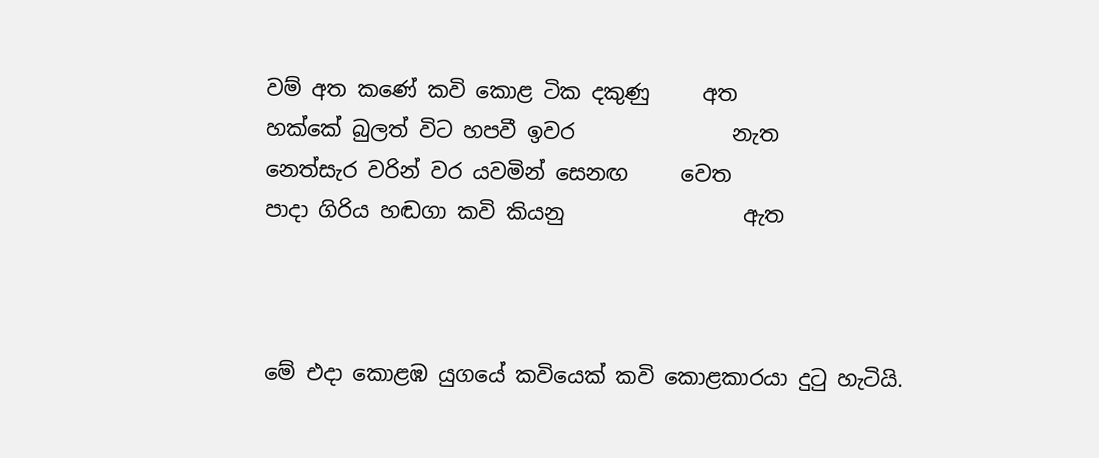වම් අත කණේ කවි කොළ ටික දකුණු     අත
හක්කේ බුලත් විට හපවී ඉවර               නැත
නෙත්සැර වරින් වර යවමින් සෙනඟ     වෙත
පාදා ගිරිය හඬගා කවි කියනු                 ඇත



මේ එදා කොළඹ යුගයේ කවියෙක් කවි කොළකාරයා දුටු හැටියි.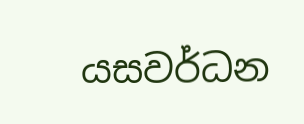යසවර්ධන